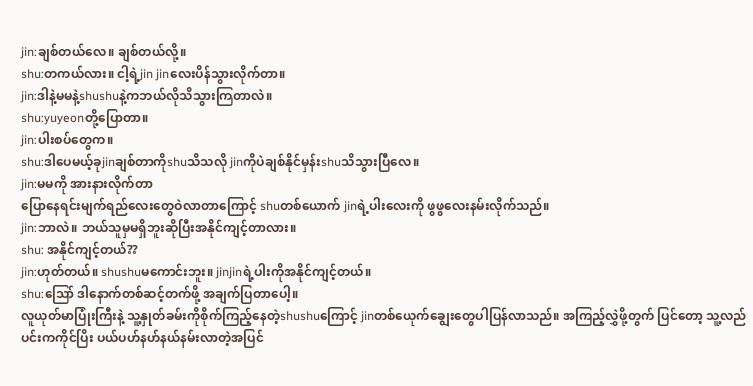jin:ချစ်တယ်လေ။ ချစ်တယ်လို့။
shu:တကယ်လား။ ငါ့ရဲ့jin jinလေးပိန်သွားလိုက်တာ။
jin:ဒါနဲ့မမနဲ့shushuနဲ့ကဘယ်လိုသိသွားကြတာလဲ။
shu:yuyeonတို့ပြောတာ။
jin:ပါးစပ်တွေက။
shu:ဒါပေမယ့်ခုjinချစ်တာကိုshuသိသလို jinကိုပဲချစ်နိုင်မှန်းshuသိသွားပြီလေ။
jin:မမကို အားနားလိုက်တာ
ပြောနေရင်းမျက်ရည်လေးတွေဝဲလာတာကြောင့် shuတစ်ယောက် jinရဲ့ပါးလေးကို ဖွဖွလေးနမ်းလိုက်သည်။
jin:ဘာလဲ။ ဘယ်သူမှမရှိဘူးဆိုပြီးအနိုင်ကျင့်တာလား။
shu: အနိုင်ကျင့်တယ်??
jin:ဟုတ်တယ်။ shushuမကောင်းဘူး။ jinjinရဲ့ပါးကိုအနိုင်ကျင့်တယ်။
shu:သြော် ဒါနောက်တစ်ဆင့်တက်ဖို့ အချက်ပြတာပေါ့။
လူယုတ်မာပြုံးကြီးနဲ့ သူ့နှုတ်ခမ်းကိုစိုက်ကြည့်နေတဲ့shushuကြောင့် jinတစ်ယေုက်ချွေးတွေပါပြန်လာသည်။ အကြည့်လွှဲဖို့တွက် ပြင်တော့ သူ့လည်ပင်းကကိုင်ပြိး ပယ်ပဟ်နဟ်နယ်နမ်းလာတဲ့အပြင်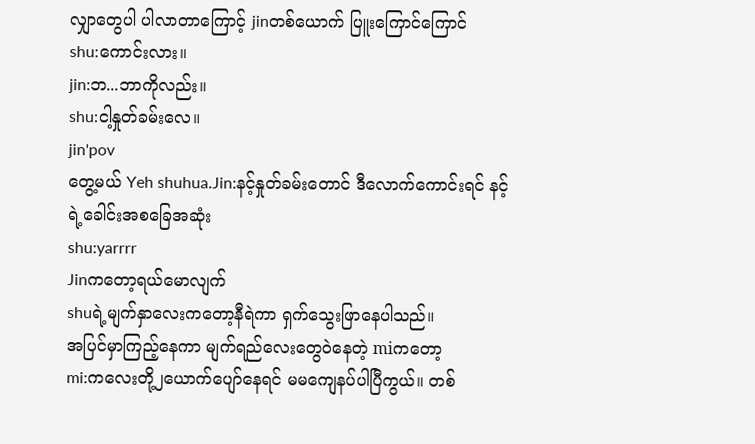လျှာတွေပါ ပါလာတာကြောင့် jinတစ်ယောက် ပြူးကြောင်ကြောင်
shu:ကောင်းလား။
jin:ဘ...ဘာကိုလည်း။
shu:ငါ့နှုတ်ခမ်းလေ။
jin'pov
တွေ့မယ် Yeh shuhua.Jin:နင့်နှုတ်ခမ်းတောင် ဒီလောက်ကောင်းရင် နင့်ရဲ့ခေါင်းအစခြေအဆုံး
shu:yarrrr
Jinကတော့ရယ်မောလျက်
shuရဲ့မျက်နှာလေးကတော့နီရဲကာ ရှက်သွေးဖြာနေပါသည်။
အပြင်မှာကြည့်နေကာ မျက်ရည်လေးတွေဝဲနေတဲ့ miကတော့
mi:ကလေးတို့၂ယောက်ပျော်နေရင် မမကျေနပ်ပါပြီကွယ်။ တစ်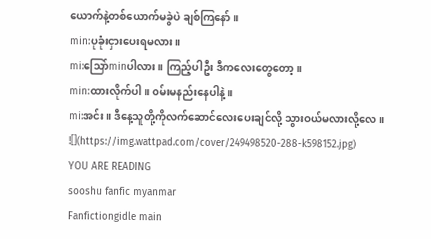ယောက်နဲ့တစ်ယောက်မခွဲပဲ ချစ်ကြနော်။
min:ပုခုံးငှားပေးရမလား။
mi:သြော်minပါလား။ ကြည့်ပါဦး ဒီကလေးတွေတော့။
min:ထားလိုက်ပါ။ ၀မ်းမနည်းနေပါနဲ့ ။
mi:အင်း။ ဒီနေ့သူတို့ကိုလက်ဆောင်လေးပေးချင်လို့ သွားဝယ်မလားလို့လေ။
![](https://img.wattpad.com/cover/249498520-288-k598152.jpg)
YOU ARE READING
sooshu fanfic myanmar
Fanfictiongidle main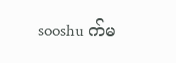sooshu က်မ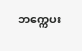ဘက္ကေပး